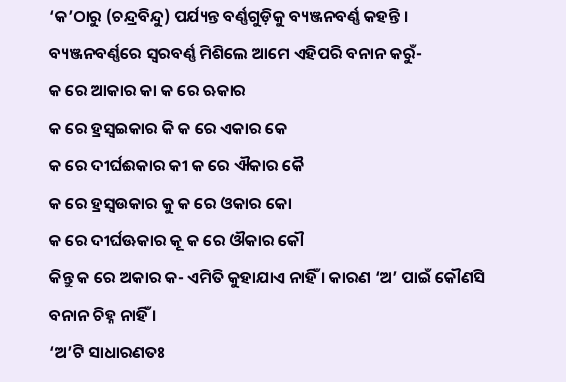‘କ’ଠାରୁ (ଚନ୍ଦ୍ରବିନ୍ଦୁ) ପର୍ଯ୍ୟନ୍ତ ବର୍ଣ୍ଣଗୁଡ଼ିକୁ ବ୍ୟଞ୍ଜନବର୍ଣ୍ଣ କହନ୍ତି ।
ବ୍ୟଞ୍ଜନବର୍ଣ୍ଣରେ ସ୍ୱରବର୍ଣ୍ଣ ମିଶିଲେ ଆମେ ଏହିପରି ବନାନ କରୁଁ-
କ ରେ ଆକାର କା କ ରେ ଋକାର
କ ରେ ହ୍ରସ୍ୱଇକାର କି କ ରେ ଏକାର କେ
କ ରେ ଦୀର୍ଘଈକାର କୀ କ ରେ ଐକାର କୈ
କ ରେ ହ୍ରସ୍ୱଉକାର କୁ କ ରେ ଓକାର କୋ
କ ରେ ଦୀର୍ଘଊକାର କୂ କ ରେ ଔକାର କୌ
କିନ୍ତୁ କ ରେ ଅକାର କ- ଏମିତି କୁହାଯାଏ ନାହିଁ । କାରଣ ‘ଅ’ ପାଇଁ କୌଣସି ବନାନ ଚିହ୍ନ ନାହିଁ ।
‘ଅ’ଟି ସାଧାରଣତଃ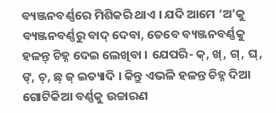ବ୍ୟଞ୍ଜନବର୍ଣ୍ଣରେ ମିଶିକରି ଥାଏ । ଯଦି ଆମେ ‘ଅ’କୁ ବ୍ୟଞ୍ଜନବର୍ଣ୍ଣରୁ ବାଦ୍ ଦେବା, ତେବେ ବ୍ୟଞ୍ଜନବର୍ଣ୍ଣକୁ ହଳନ୍ତ୍ ଚିହ୍ନ ଦେଇ ଲେଖିବା । ଯେପରି- କ୍, ଖ୍, ଗ୍, ଘ୍, ଙ୍, ଚ୍, ଛ୍ ଜ୍ ଇତ୍ୟାଦି । କିନ୍ତୁ ଏଭଳି ହଳନ୍ତ ଚିହ୍ନ ଦିଆ ଗୋଟିକିଆ ବର୍ଣ୍ଣକୁ ଉଚ୍ଚାରଣ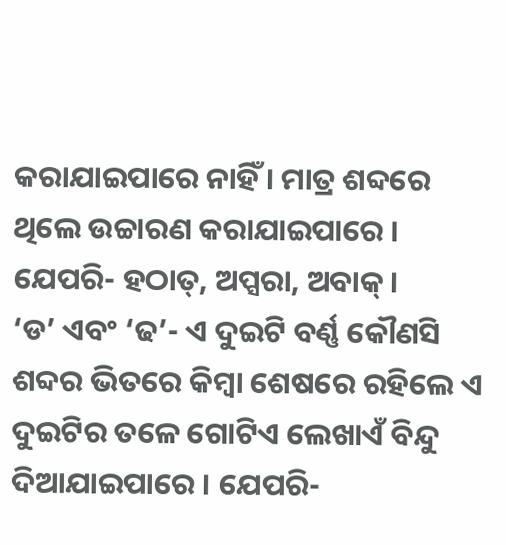କରାଯାଇପାରେ ନାହିଁ । ମାତ୍ର ଶବ୍ଦରେ ଥିଲେ ଉଚ୍ଚାରଣ କରାଯାଇପାରେ । ଯେପରି- ହଠାତ୍, ଅପ୍ସରା, ଅବାକ୍ ।
‘ଡ’ ଏବଂ ‘ଢ’- ଏ ଦୁଇଟି ବର୍ଣ୍ଣ କୌଣସି ଶବ୍ଦର ଭିତରେ କିମ୍ବା ଶେଷରେ ରହିଲେ ଏ ଦୁଇଟିର ତଳେ ଗୋଟିଏ ଲେଖାଏଁ ବିନ୍ଦୁ ଦିଆଯାଇପାରେ । ଯେପରି-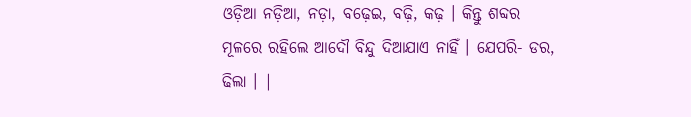ଓଡ଼ିଆ ନଡ଼ିଆ, ନଡ଼ା, ବଢ଼େଇ, ବଢ଼ି, କଢ଼ । କିନ୍ତୁ ଶବ୍ଦର ମୂଳରେ ରହିଲେ ଆଦୌ ବିନ୍ଦୁ ଦିଆଯାଏ ନାହିଁ । ଯେପରି- ଡର, ଢିଲା । |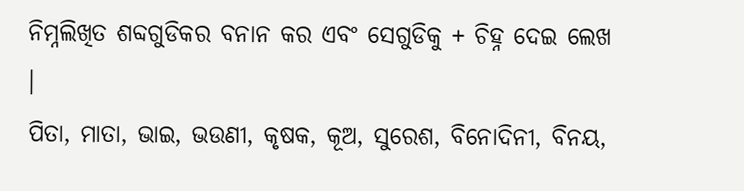ନିମ୍ନଲିଖିତ ଶବ୍ଦଗୁଡିକର ବନାନ କର ଏବଂ ସେଗୁଡିକୁ + ଚିହ୍ନ ଦେଇ ଲେଖ ।
ପିତା, ମାତା, ଭାଇ, ଭଉଣୀ, କୃଷକ, କୂଅ, ସୁରେଶ, ବିନୋଦିନୀ, ବିନୟ,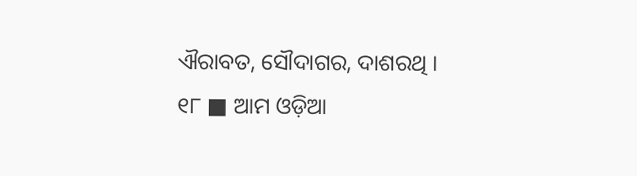ଐରାବତ, ସୌଦାଗର, ଦାଶରଥି ।
୧୮ ■ ଆମ ଓଡ଼ିଆ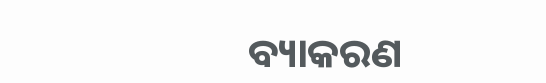ବ୍ୟାକରଣ